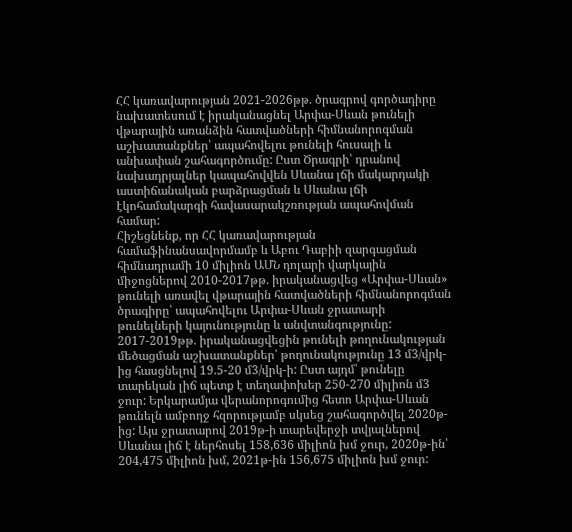ՀՀ կառավարության 2021-2026թթ. ծրագրով գործադիրը նախատեսում է իրականացնել Արփա-Սևան թունելի վթարային առանձին հատվածների հիմնանորոգման աշխատանքներ՝ ապահովելու թունելի հուսալի և անխափան շահագործումը: Ըստ Ծրագրի՝ դրանով նախադրյալներ կապահովվեն Սևանա լճի մակարդակի աստիճանական բարձրացման և Սևանա լճի էկոհամակարգի հավասարակշռության ապահովման համար:
Հիշեցնենք, որ ՀՀ կառավարության համաֆինանսավորմամբ և Աբու Դաբիի զարգացման հիմնադրամի 10 միլիոն ԱՄՆ դոլարի վարկային միջոցներով 2010-2017թթ. իրականացվեց «Արփա-Սևան» թունելի առավել վթարային հատվածների հիմնանորոգման ծրագիրը՝ ապահովելու Արփա-Սևան ջրատարի թունելների կայունությունը և անվտանգությունը: 2017-2019թթ. իրականացվեցին թունելի թողունակության մեծացման աշխատանքներ՝ թողունակությունը 13 մ3/վրկ-ից հասցնելով 19.5-20 մ3/վրկ-ի: Ըստ այդմ՝ թունելը տարեկան լիճ պետք է տեղափոխեր 250-270 միլիոն մ3 ջուր: Երկարամյա վերանորոգումից հետո Արփա-Սևան թունելն ամբողջ հզորությամբ սկսեց շահագործվել 2020թ-ից: Այս ջրատարով 2019թ-ի տարեվերջի տվյալներով Սևանա լիճ է ներհոսել 158,636 միլիոն խմ ջուր, 2020թ-ին՝ 204,475 միլիոն խմ, 2021թ-ին 156,675 միլիոն խմ ջուր: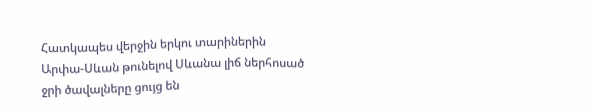Հատկապես վերջին երկու տարիներին Արփա-Սևան թունելով Սևանա լիճ ներհոսած ջրի ծավալները ցույց են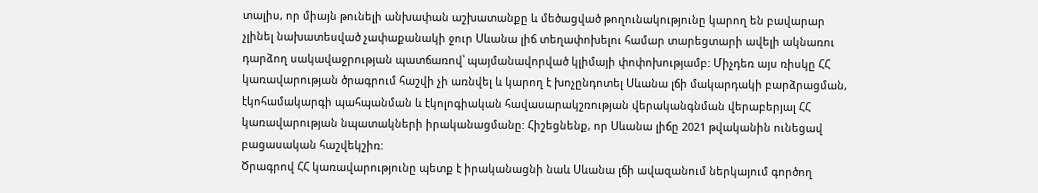տալիս, որ միայն թունելի անխափան աշխատանքը և մեծացված թողունակությունը կարող են բավարար չլինել նախատեսված չափաքանակի ջուր Սևանա լիճ տեղափոխելու համար տարեցտարի ավելի ակնառու դարձող սակավաջրության պատճառով՝ պայմանավորված կլիմայի փոփոխությամբ: Միչդեռ այս ռիսկը ՀՀ կառավարության ծրագրում հաշվի չի առնվել և կարող է խոչընդոտել Սևանա լճի մակարդակի բարձրացման, էկոհամակարգի պահպանման և էկոլոգիական հավասարակշռության վերականգնման վերաբերյալ ՀՀ կառավարության նպատակների իրականացմանը: Հիշեցնենք, որ Սևանա լիճը 2021 թվականին ունեցավ բացասական հաշվեկշիռ:
Ծրագրով ՀՀ կառավարությունը պետք է իրականացնի նաև Սևանա լճի ավազանում ներկայում գործող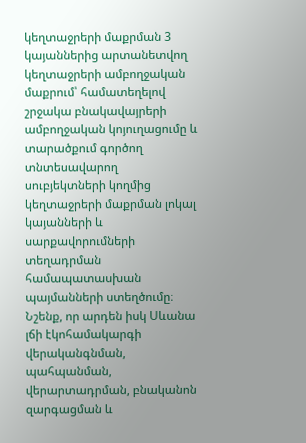կեղտաջրերի մաքրման 3 կայաններից արտանետվող կեղտաջրերի ամբողջական մաքրում՝ համատեղելով շրջակա բնակավայրերի ամբողջական կոյուղացումը և տարածքում գործող տնտեսավարող սուբյեկտների կողմից կեղտաջրերի մաքրման լոկալ կայանների և սարքավորումների տեղադրման համապատասխան պայմանների ստեղծումը։
Նշենք, որ արդեն իսկ Սևանա լճի էկոհամակարգի վերականգնման, պահպանման, վերարտադրման, բնականոն զարգացման և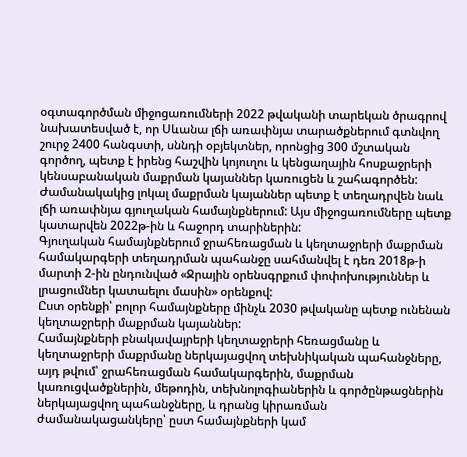օգտագործման միջոցառումների 2022 թվականի տարեկան ծրագրով նախատեսված է, որ Սևանա լճի առափնյա տարածքներում գտնվող շուրջ 2400 հանգստի, սննդի օբյեկտներ, որոնցից 300 մշտական գործող, պետք է իրենց հաշվին կոյուղու և կենցաղային հոսքաջրերի կենսաբանական մաքրման կայաններ կառուցեն և շահագործեն: Ժամանակակից լոկալ մաքրման կայաններ պետք է տեղադրվեն նաև լճի առափնյա գյուղական համայնքներում: Այս միջոցառումները պետք կատարվեն 2022թ-ին և հաջորդ տարիներին:
Գյուղական համայնքներում ջրահեռացման և կեղտաջրերի մաքրման համակարգերի տեղադրման պահանջը սահմանվել է դեռ 2018թ-ի մարտի 2-ին ընդունված «Ջրային օրենսգրքում փոփոխություններ և լրացումներ կատաելու մասին» օրենքով:
Ըստ օրենքի՝ բոլոր համայնքները մինչև 2030 թվականը պետք ունենան կեղտաջրերի մաքրման կայաններ:
Համայնքների բնակավայրերի կեղտաջրերի հեռացմանը և կեղտաջրերի մաքրմանը ներկայացվող տեխնիկական պահանջները, այդ թվում՝ ջրահեռացման համակարգերին, մաքրման կառուցվածքներին, մեթոդին, տեխնոլոգիաներին և գործընթացներին ներկայացվող պահանջները, և դրանց կիրառման ժամանակացանկերը՝ ըստ համայնքների կամ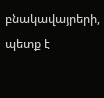բնակավայրերի, պետք է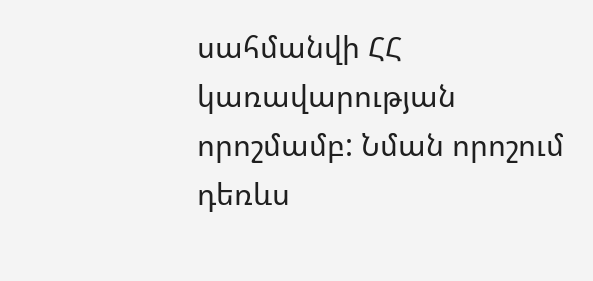սահմանվի ՀՀ կառավարության որոշմամբ: Նման որոշում դեռևս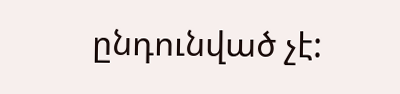ընդունված չէ: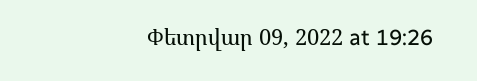Փետրվար 09, 2022 at 19:26